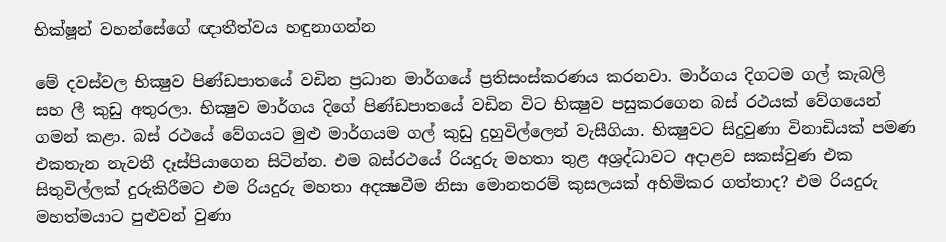භික්ෂූන් වහන්සේගේ ඥාතීත්වය හඳුනාගන්න

මේ දවස්‌වල භික්‍ෂුව පිණ්‌ඩපාතයේ වඩින ප්‍රධාන මාර්ගයේ ප්‍රතිසංස්‌කරණය කරනවා. මාර්ගය දිගටම ගල් කැබලි සහ ලී කුඩු අතුරලා. භික්‍ෂුව මාර්ගය දිගේ පිණ්‌ඩපාතයේ වඩින විට භික්‍ෂුව පසුකරගෙන බස්‌ රථයක්‌ වේගයෙන් ගමන් කළා. බස්‌ රථයේ වේගයට මුළු මාර්ගයම ගල් කුඩු දුහුවිල්ලෙන් වැසීගියා. භික්‍ෂුවට සිදුවුණා විනාඩියක්‌ පමණ එකතැන නැවතී දෑස්‌පියාගෙන සිටින්න. එම බස්‌රථයේ රියදුරු මහතා තුළ අශ්‍රද්ධාවට අදාළව සකස්‌වුණ එක සිතුවිල්ලක්‌ දුරුකිරීමට එම රියදුරු මහතා අදක්‍ෂවීම නිසා මොනතරම් කුසලයක්‌ අහිමිකර ගත්තාද? එම රියදුරු මහත්මයාට පුළුවන් වුණා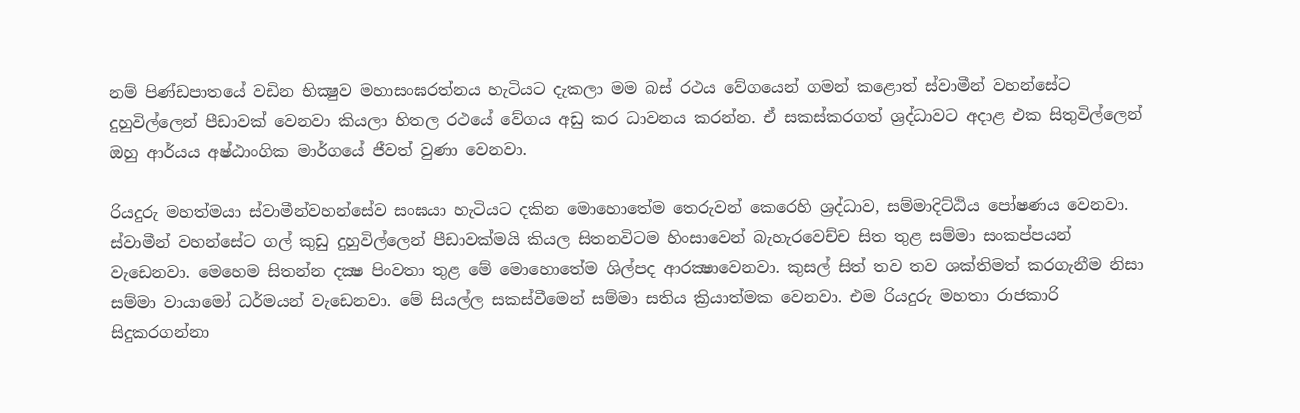නම් පිණ්‌ඩපාතයේ වඩින භික්‍ෂුව මහාසංඝරත්නය හැටියට දැකලා මම බස්‌ රථය වේගයෙන් ගමන් කළොත් ස්‌වාමීන් වහන්සේට දුහුවිල්ලෙන් පීඩාවක්‌ වෙනවා කියලා හිතල රථයේ වේගය අඩු කර ධාවනය කරන්න. ඒ සකස්‌කරගත් ශ්‍රද්ධාවට අදාළ එක සිතුවිල්ලෙන් ඔහු ආර්යය අෂ්ඨාංගික මාර්ගයේ ජීවත් වුණා වෙනවා.

රියදුරු මහත්මයා ස්‌වාමීන්වහන්සේව සංඝයා හැටියට දකින මොහොතේම තෙරුවන් කෙරෙහි ශ්‍රද්ධාව, සම්මාදිට්‌ඨිය පෝෂණය වෙනවා. ස්‌වාමීන් වහන්සේට ගල් කුඩු දුහුවිල්ලෙන් පීඩාවක්‌මයි කියල සිතනවිටම හිංසාවෙන් බැහැරවෙච්ච සිත තුළ සම්මා සංකප්පයන් වැඩෙනවා. මෙහෙම සිතන්න දක්‍ෂ පිංවතා තුළ මේ මොහොතේම ශිල්පද ආරක්‍ෂාවෙනවා. කුසල් සිත් තව තව ශක්‌තිමත් කරගැනීම නිසා සම්මා වායාමෝ ධර්මයන් වැඩෙනවා. මේ සියල්ල සකස්‌වීමෙන් සම්මා සතිය ක්‍රියාත්මක වෙනවා. එම රියදුරු මහතා රාජකාරි සිදුකරගන්නා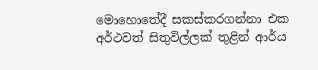මොහොතේදී සකස්‌කරගන්නා එක අර්ථවත් සිතුවිල්ලක්‌ තුළින් ආර්ය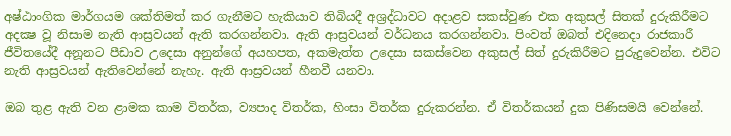අෂ්ඨාංගික මාර්ගයම ශක්‌තිමත් කර ගැනීමට හැකියාව තිබියදී අශ්‍රද්ධාවට අදාළව සකස්‌වුණ එක අකුසල් සිතක්‌ දුරුකිරීමට අදක්‍ෂ වූ නිසාම නැති ආස්‍රවයන් ඇති කරගන්නවා. ඇති ආස්‍රවයන් වර්ධනය කරගන්නවා. පිංවත් ඔබත් එදිනෙදා රාජකාරී ජීවිතයේදී අනූනට පීඩාව උදෙසා අනුන්ගේ අයහපත, අකමැත්ත උදෙසා සකස්‌වෙන අකුසල් සිත් දුරුකිරීමට පුරුදුවෙන්න. එවිට නැති ආස්‍රවයන් ඇතිවෙන්නේ නැහැ. ඇති ආස්‍රවයන් හීනවී යනවා.

ඔබ තුළ ඇති වන ළාමක කාම විතර්ක, ව්‍යපාද විතර්ක, හිංසා විතර්ක දුරුකරන්න. ඒ විතර්කයන් දුක පිණිසමයි වෙන්නේ.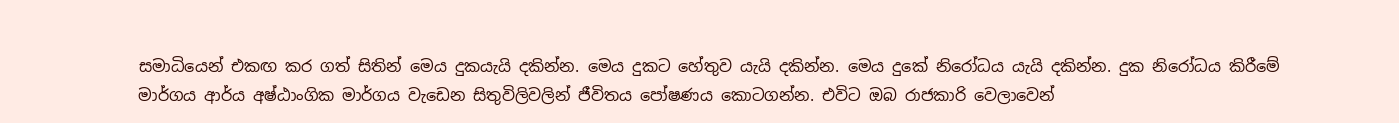සමාධියෙන් එකඟ කර ගත් සිතින් මෙය දුකයැයි දකින්න. මෙය දුකට හේතුව යැයි දකින්න. මෙය දුකේ නිරෝධය යැයි දකින්න. දුක නිරෝධය කිරීමේ මාර්ගය ආර්ය අෂ්ඨාංගික මාර්ගය වැඩෙන සිතුවිලිවලින් ජීවිතය පෝෂණය කොටගන්න. එවිට ඔබ රාජකාරි වෙලාවෙන්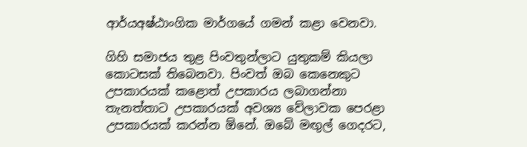ආර්යඅෂ්ඨාංගික මාර්ගයේ ගමන් කළා වෙනවා.

ගිහි සමාජය තුළ පිංවතුන්ලාට යුතුකම් කියලා කොටසක්‌ තිබෙනවා. පිංවත් ඔබ කෙනෙකුට උපකාරයක්‌ කළොත් උපකාරය ලබාගන්නා තැනත්තාට උපකාරයක්‌ අවශ්‍ය වේලාවක පෙරළා උපකාරයක්‌ කරන්න ඕනේ. ඔබේ මඟුල් ගෙදරට,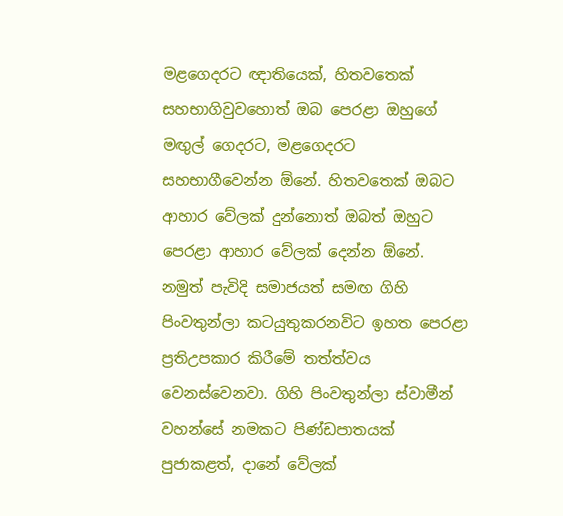මළගෙදරට ඥාතියෙක්‌, හිතවතෙක්‌ සහභාගිවුවහොත් ඔබ පෙරළා ඔහුගේ මඟුල් ගෙදරට, මළගෙදරට සහභාගීවෙන්න ඕනේ. හිතවතෙක්‌ ඔබට ආහාර වේලක්‌ දුන්නොත් ඔබත් ඔහුට පෙරළා ආහාර වේලක්‌ දෙන්න ඕනේ. නමුත් පැවිදි සමාජයත් සමඟ ගිහි පිංවතුන්ලා කටයුතුකරනවිට ඉහත පෙරළා ප්‍රතිඋපකාර කිරීමේ තත්ත්වය වෙනස්‌වෙනවා. ගිහි පිංවතුන්ලා ස්‌වාමීන් වහන්සේ නමකට පිණ්‌ඩපාතයක්‌ පුජාකළත්, දානේ වේලක්‌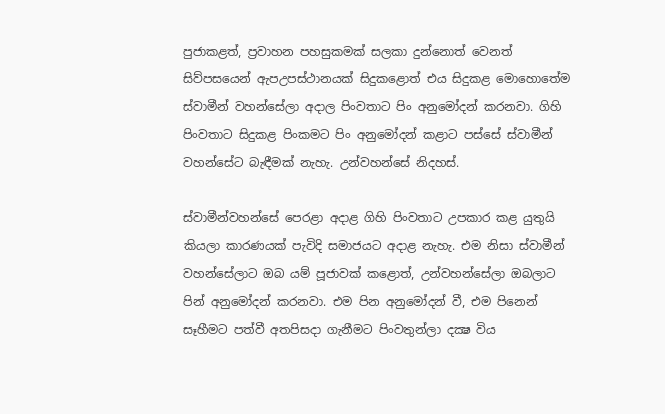පුජාකළත්, ප්‍රවාහන පහසුකමක්‌ සලකා දුන්නොත් වෙනත් සිව්පසයෙන් ඇපඋපස්‌ථානයක්‌ සිදුකළොත් එය සිදුකළ මොහොතේම ස්‌වාමීන් වහන්සේලා අදාල පිංවතාට පිං අනුමෝදන් කරනවා. ගිහි පිංවතාට සිදුකළ පිංකමට පිං අනුමෝදන් කළාට පස්‌සේ ස්‌වාමීන් වහන්සේට බැඳීමක්‌ නැහැ. උන්වහන්සේ නිදහස්‌.

ස්‌වාමීන්වහන්සේ පෙරළා අදාළ ගිහි පිංවතාට උපකාර කළ යුතුයි කියලා කාරණයක්‌ පැවිදි සමාජයට අදාළ නැහැ. එම නිසා ස්‌වාමීන් වහන්සේලාට ඔබ යම් පූජාවක්‌ කළොත්, උන්වහන්සේලා ඔබලාට පින් අනුමෝදන් කරනවා. එම පින අනුමෝදන් වී, එම පිනෙන් සෑහීමට පත්වී අතපිසදා ගැනීමට පිංවතුන්ලා දක්‍ෂ විය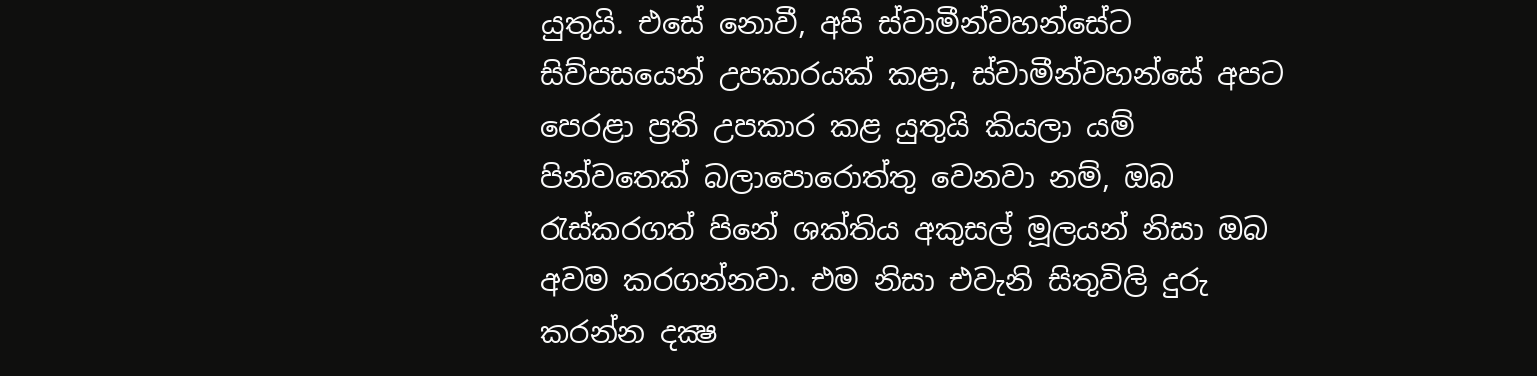යුතුයි. එසේ නොවී, අපි ස්‌වාමීන්වහන්සේට සිව්පසයෙන් උපකාරයක්‌ කළා, ස්‌වාමීන්වහන්සේ අපට පෙරළා ප්‍රති උපකාර කළ යුතුයි කියලා යම් පින්වතෙක්‌ බලාපොරොත්තු වෙනවා නම්, ඔබ රැස්‌කරගත් පිනේ ශක්‌තිය අකුසල් මූලයන් නිසා ඔබ අවම කරගන්නවා. එම නිසා එවැනි සිතුවිලි දුරු කරන්න දක්‍ෂ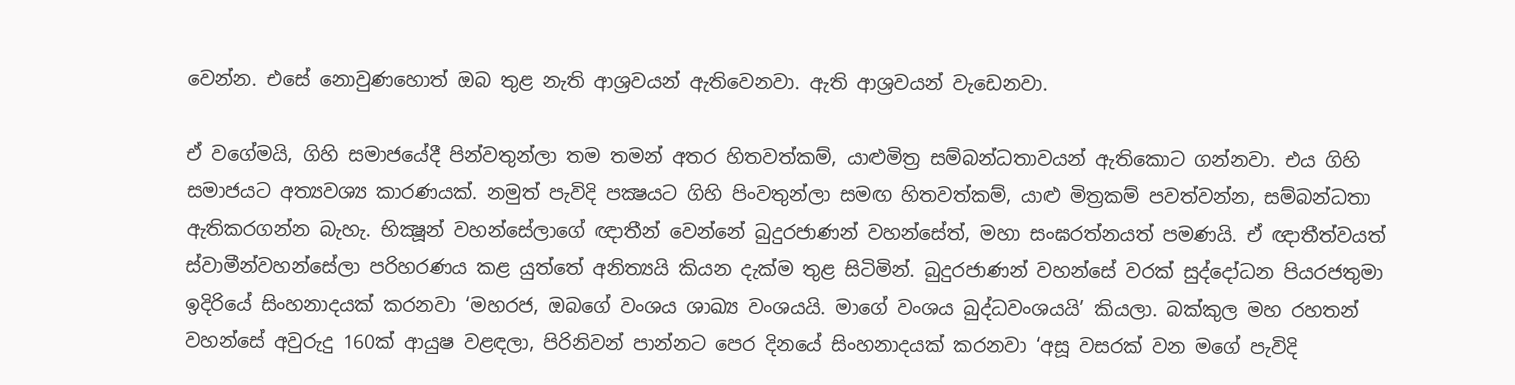වෙන්න. එසේ නොවුණහොත් ඔබ තුළ නැති ආශ්‍රවයන් ඇතිවෙනවා. ඇති ආශ්‍රවයන් වැඩෙනවා.

ඒ වගේමයි, ගිහි සමාජයේදී පින්වතුන්ලා තම තමන් අතර හිතවත්කම්, යාළුමිත්‍ර සම්බන්ධතාවයන් ඇතිකොට ගන්නවා. එය ගිහි සමාජයට අත්‍යවශ්‍ය කාරණයක්‌. නමුත් පැවිදි පක්‍ෂයට ගිහි පිංවතුන්ලා සමඟ හිතවත්කම්, යාළු මිත්‍රකම් පවත්වන්න, සම්බන්ධතා ඇතිකරගන්න බැහැ. භික්‍ෂූන් වහන්සේලාගේ ඥාතීන් වෙන්නේ බුදුරජාණන් වහන්සේත්, මහා සංඝරත්නයත් පමණයි. ඒ ඥාතීත්වයත් ස්‌වාමීන්වහන්සේලා පරිහරණය කළ යුත්තේ අනිත්‍යයි කියන දැක්‌ම තුළ සිටිමින්. බුදුරජාණන් වහන්සේ වරක්‌ සුද්දෝධන පියරජතුමා ඉදිරියේ සිංහනාදයක්‌ කරනවා ‘මහරජ, ඔබගේ වංශය ශාඛ්‍ය වංශයයි. මාගේ වංශය බුද්ධවංශයයි’ කියලා. බක්‌කුල මහ රහතන් වහන්සේ අවුරුදු 160ක්‌ ආයුෂ වළඳලා, පිරිනිවන් පාන්නට පෙර දිනයේ සිංහනාදයක්‌ කරනවා ‘අසූ වසරක්‌ වන මගේ පැවිදි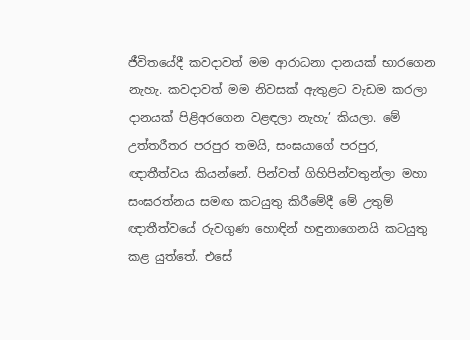ජීවිතයේදී කවදාවත් මම ආරාධනා දානයක්‌ භාරගෙන නැහැ. කවදාවත් මම නිවසක්‌ ඇතුළට වැඩම කරලා දානයක්‌ පිළිඅරගෙන වළඳලා නැහැ’ කියලා. මේ උත්තරීතර පරපුර තමයි, සංඝයාගේ පරපුර, ඥාතීත්වය කියන්නේ. පින්වත් ගිහිපින්වතුන්ලා මහා සංඝරත්නය සමඟ කටයුතු කිරීමේදී මේ උතුම් ඥාතීත්වයේ රුවගුණ හොඳින් හඳුනාගෙනයි කටයුතු කළ යුත්තේ. එසේ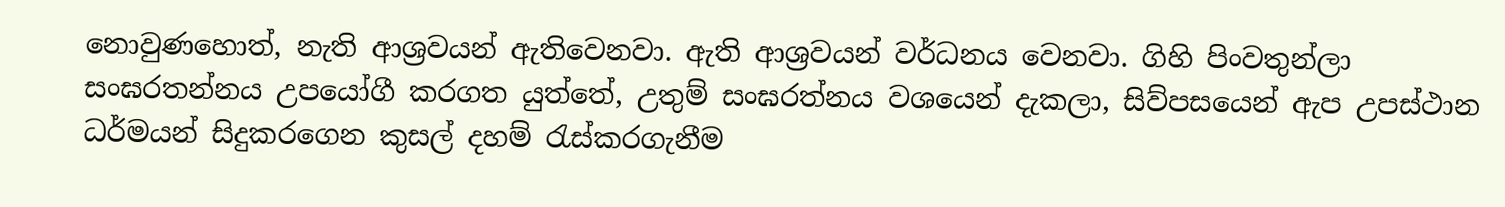නොවුණහොත්, නැති ආශ්‍රවයන් ඇතිවෙනවා. ඇති ආශ්‍රවයන් වර්ධනය වෙනවා. ගිහි පිංවතුන්ලා සංඝරතන්නය උපයෝගී කරගත යුත්තේ, උතුම් සංඝරත්නය වශයෙන් දැකලා, සිව්පසයෙන් ඇප උපස්‌ථාන ධර්මයන් සිදුකරගෙන කුසල් දහම් රැස්‌කරගැනීම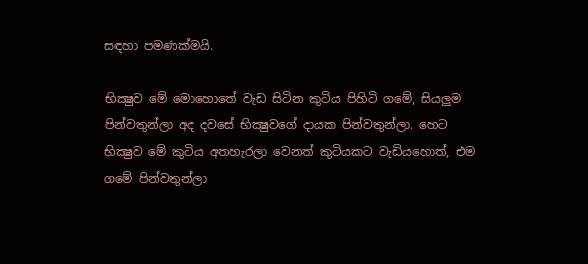සඳහා පමණක්‌මයි.

භික්‍ෂුව මේ මොහොතේ වැඩ සිටින කුටිය පිහිටි ගමේ, සියලුම පින්වතුන්ලා අද දවසේ භික්‍ෂුවගේ දායක පින්වතුන්ලා. හෙට භික්‍ෂුව මේ කුටිය අතහැරලා වෙනත් කුටියකට වැඩියහොත්, එම ගමේ පින්වතුන්ලා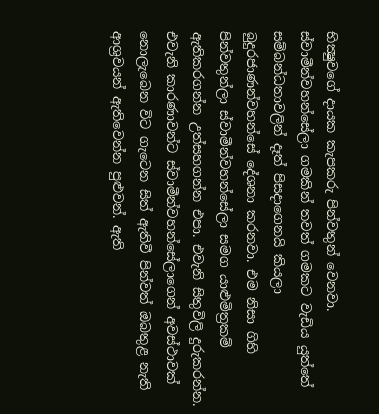භික්‍ෂුවගේ දායක කැපකරු පින්වතුන් වෙනවා. ස්‌වාමීන්වහන්සේලා ගමකින් තවත් ගමකට වැඩිය යුත්තේ සම්බන්ධතාවලින් දෑත් පිසදාගෙනයි කියලා බුදුරජාණන්වහන්සේ දේශනා කරනවා. එම නිසා ගිහි පින්වතුන්ලා ස්‌වාමීන්වහන්සේලා සමග යාළුමිත්‍රකම් ඇතිකරගන්න උත්සහගන්න එපා. එවැනි සිතුවිලි දුරුකරන්න. එවැනි කාරණාවන්ට ස්‌වාමීන්වහන්සේලාගෙන් අවස්‌ථාවක්‌ නොලැබෙන විට ගැටෙන සිත් ඇතිවී පින්වත් ඔබතුළ නැති ආශ්‍රවයන් ඇතිවෙන්න පුළුවන්. ඇති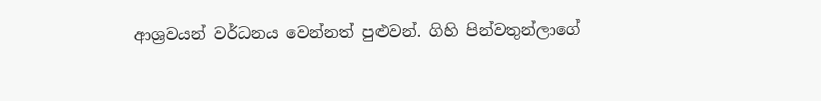ආශ්‍රවයන් වර්ධනය වෙන්නත් පුළුවන්. ගිහි පින්වතුන්ලාගේ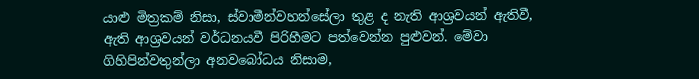යාළු මිත්‍රකම් නිසා, ස්‌වාමීන්වහන්සේලා තුළ ද නැති ආශ්‍රවයන් ඇතිවී, ඇති ආශ්‍රවයන් වර්ධනයවී පිරිහීමට පත්වෙන්න පුළුවන්. මේවා ගිහිපින්වතුන්ලා අනවබෝධය නිසාම,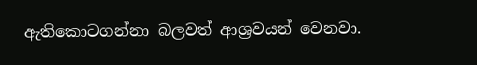ඇතිකොටගන්නා බලවත් ආශ්‍රවයන් වෙනවා.